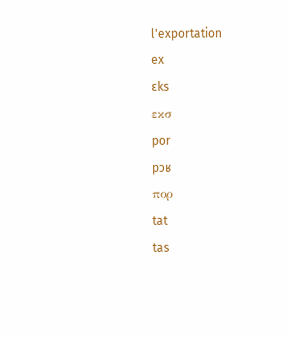l'exportation
ex
ɛks
εκσ
por
pɔʁ
πορ
tat
tas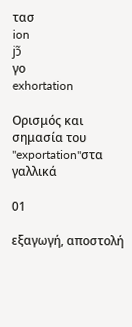τασ
ion
jɔ̃
γο
exhortation

Ορισμός και σημασία του "exportation"στα γαλλικά

01

εξαγωγή, αποστολή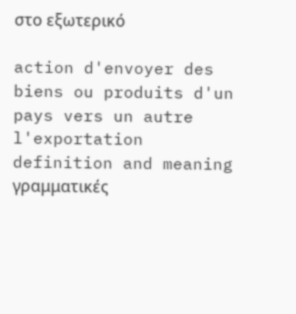στο εξωτερικό

action d'envoyer des biens ou produits d'un pays vers un autre
l'exportation definition and meaning
γραμματικές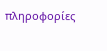πληροφορίες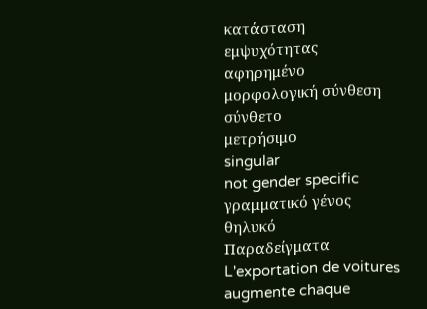κατάσταση εμψυχότητας
αφηρημένο
μορφολογική σύνθεση
σύνθετο
μετρήσιμο
singular
not gender specific
γραμματικό γένος
θηλυκό
Παραδείγματα
L'exportation de voitures augmente chaque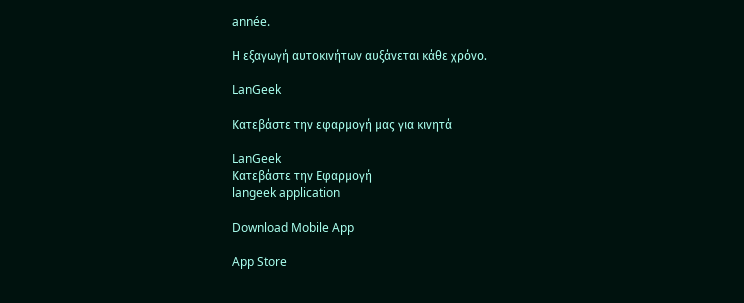année.

Η εξαγωγή αυτοκινήτων αυξάνεται κάθε χρόνο.

LanGeek

Κατεβάστε την εφαρμογή μας για κινητά

LanGeek
Κατεβάστε την Εφαρμογή
langeek application

Download Mobile App

App Store